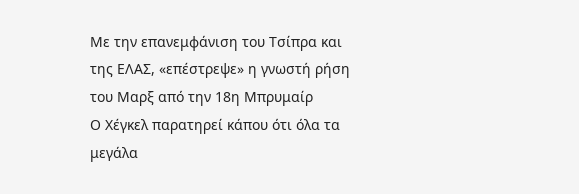Με την επανεμφάνιση του Τσίπρα και της ΕΛΑΣ, «επέστρεψε» η γνωστή ρήση του Μαρξ από την 18η Μπρυμαίρ
Ο Χέγκελ παρατηρεί κάπου ότι όλα τα μεγάλα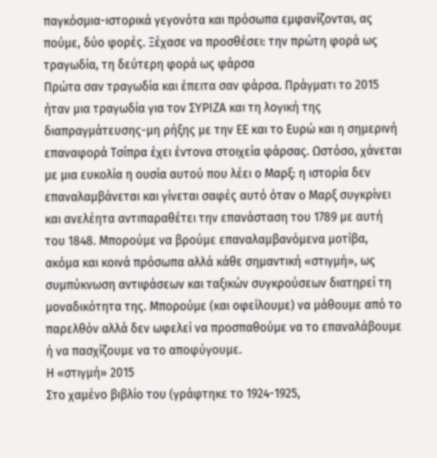παγκόσμια-ιστορικά γεγονότα και πρόσωπα εμφανίζονται, ας πούμε, δύο φορές. Ξέχασε να προσθέσει: την πρώτη φορά ως τραγωδία, τη δεύτερη φορά ως φάρσα
Πρώτα σαν τραγωδία και έπειτα σαν φάρσα. Πράγματι το 2015 ήταν μια τραγωδία για τον ΣΥΡΙΖΑ και τη λογική της διαπραγμάτευσης-μη ρήξης με την ΕΕ και το Ευρώ και η σημερινή επαναφορά Τσίπρα έχει έντονα στοιχεία φάρσας. Ωστόσο, χάνεται με μια ευκολία η ουσία αυτού που λέει ο Μαρξ: η ιστορία δεν επαναλαμβάνεται και γίνεται σαφές αυτό όταν ο Μαρξ συγκρίνει και ανελέητα αντιπαραθέτει την επανάσταση του 1789 με αυτή του 1848. Μπορούμε να βρούμε επαναλαμβανόμενα μοτίβα, ακόμα και κοινά πρόσωπα αλλά κάθε σημαντική «στιγμή», ως συμπύκνωση αντιφάσεων και ταξικών συγκρούσεων διατηρεί τη μοναδικότητα της. Μπορούμε (και οφείλουμε) να μάθουμε από το παρελθόν αλλά δεν ωφελεί να προσπαθούμε να το επαναλάβουμε ή να πασχίζουμε να το αποφύγουμε.
Η «στιγμή» 2015
Στο χαμένο βιβλίο του (γράφτηκε το 1924-1925,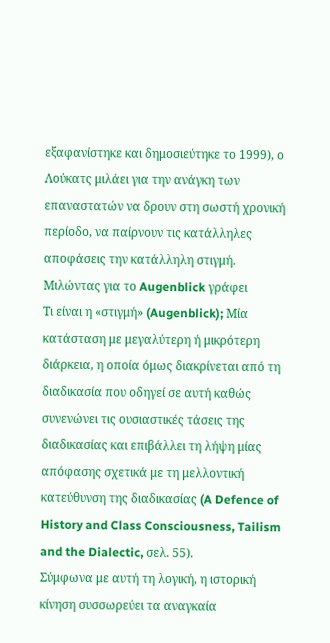εξαφανίστηκε και δημοσιεύτηκε το 1999), ο Λούκατς μιλάει για την ανάγκη των επαναστατών να δρουν στη σωστή χρονική περίοδο, να παίρνουν τις κατάλληλες αποφάσεις την κατάλληλη στιγμή. Μιλώντας για το Augenblick γράφει
Τι είναι η «στιγμή» (Augenblick); Μία κατάσταση με μεγαλύτερη ή μικρότερη διάρκεια, η οποία όμως διακρίνεται από τη διαδικασία που οδηγεί σε αυτή καθώς συνενώνει τις ουσιαστικές τάσεις της διαδικασίας και επιβάλλει τη λήψη μίας απόφασης σχετικά με τη μελλοντική κατεύθυνση της διαδικασίας (A Defence of History and Class Consciousness, Tailism and the Dialectic, σελ. 55).
Σύμφωνα με αυτή τη λογική, η ιστορική κίνηση συσσωρεύει τα αναγκαία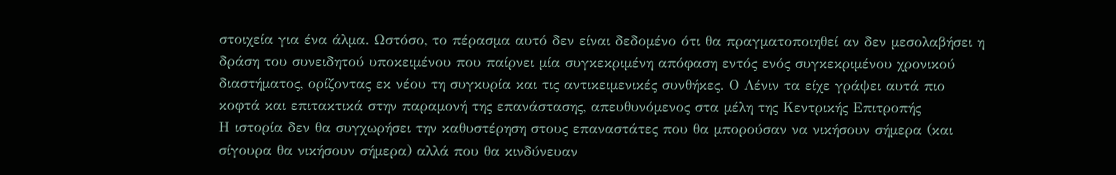στοιχεία για ένα άλμα. Ωστόσο, το πέρασμα αυτό δεν είναι δεδομένο ότι θα πραγματοποιηθεί αν δεν μεσολαβήσει η δράση του συνειδητού υποκειμένου που παίρνει μία συγκεκριμένη απόφαση εντός ενός συγκεκριμένου χρονικού διαστήματος, ορίζοντας εκ νέου τη συγκυρία και τις αντικειμενικές συνθήκες. Ο Λένιν τα είχε γράψει αυτά πιο κοφτά και επιτακτικά στην παραμονή της επανάστασης, απευθυνόμενος στα μέλη της Κεντρικής Επιτροπής
Η ιστορία δεν θα συγχωρήσει την καθυστέρηση στους επαναστάτες που θα μπορούσαν να νικήσουν σήμερα (και σίγουρα θα νικήσουν σήμερα) αλλά που θα κινδύνευαν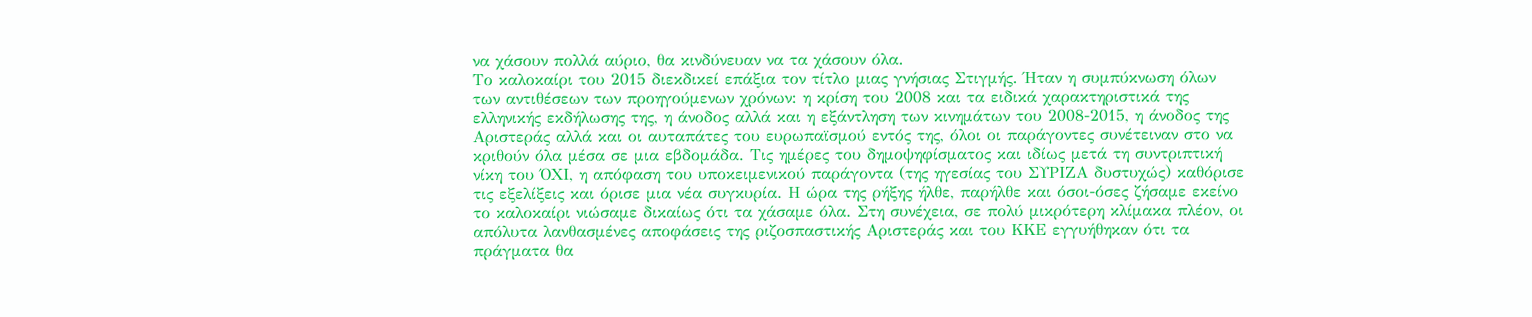να χάσουν πολλά αύριο, θα κινδύνευαν να τα χάσουν όλα.
Το καλοκαίρι του 2015 διεκδικεί επάξια τον τίτλο μιας γνήσιας Στιγμής. Ήταν η συμπύκνωση όλων των αντιθέσεων των προηγούμενων χρόνων: η κρίση του 2008 και τα ειδικά χαρακτηριστικά της ελληνικής εκδήλωσης της, η άνοδος αλλά και η εξάντληση των κινημάτων του 2008-2015, η άνοδος της Αριστεράς αλλά και οι αυταπάτες του ευρωπαϊσμού εντός της, όλοι οι παράγοντες συνέτειναν στο να κριθούν όλα μέσα σε μια εβδομάδα. Τις ημέρες του δημοψηφίσματος και ιδίως μετά τη συντριπτική νίκη του ΌΧΙ, η απόφαση του υποκειμενικού παράγοντα (της ηγεσίας του ΣΥΡΙΖΑ δυστυχώς) καθόρισε τις εξελίξεις και όρισε μια νέα συγκυρία. Η ώρα της ρήξης ήλθε, παρήλθε και όσοι-όσες ζήσαμε εκείνο το καλοκαίρι νιώσαμε δικαίως ότι τα χάσαμε όλα. Στη συνέχεια, σε πολύ μικρότερη κλίμακα πλέον, οι απόλυτα λανθασμένες αποφάσεις της ριζοσπαστικής Αριστεράς και του ΚΚΕ εγγυήθηκαν ότι τα πράγματα θα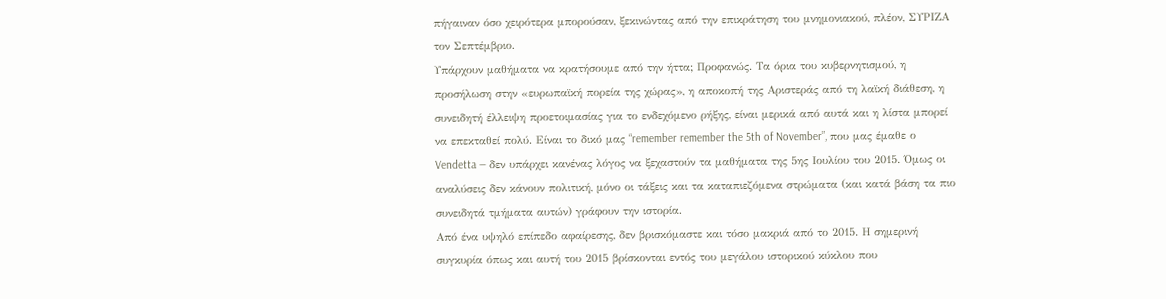πήγαιναν όσο χειρότερα μπορούσαν, ξεκινώντας από την επικράτηση του μνημονιακού, πλέον, ΣΥΡΙΖΑ τον Σεπτέμβριο.
Υπάρχουν μαθήματα να κρατήσουμε από την ήττα; Προφανώς. Τα όρια του κυβερνητισμού, η προσήλωση στην «ευρωπαϊκή πορεία της χώρας», η αποκοπή της Αριστεράς από τη λαϊκή διάθεση, η συνειδητή έλλειψη προετοιμασίας για το ενδεχόμενο ρήξης, είναι μερικά από αυτά και η λίστα μπορεί να επεκταθεί πολύ. Είναι το δικό μας “remember remember the 5th of November”, που μας έμαθε ο Vendetta — δεν υπάρχει κανένας λόγος να ξεχαστούν τα μαθήματα της 5ης Ιουλίου του 2015. Όμως οι αναλύσεις δεν κάνουν πολιτική, μόνο οι τάξεις και τα καταπιεζόμενα στρώματα (και κατά βάση τα πιο συνειδητά τμήματα αυτών) γράφουν την ιστορία.
Από ένα υψηλό επίπεδο αφαίρεσης, δεν βρισκόμαστε και τόσο μακριά από το 2015. Η σημερινή συγκυρία όπως και αυτή του 2015 βρίσκονται εντός του μεγάλου ιστορικού κύκλου που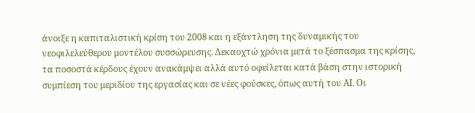άνοιξε η καπιταλιστική κρίση του 2008 και η εξάντληση της δυναμικής του νεοφιλελεύθερου μοντέλου συσσώρευσης. Δεκαοχτώ χρόνια μετά το ξέσπασμα της κρίσης, τα ποσοστά κέρδους έχουν ανακάμψει αλλά αυτό οφείλεται κατά βάση στην ιστορική συμπίεση του μεριδίου της εργασίας και σε νέες φούσκες, όπως αυτή του ΑΙ. Οι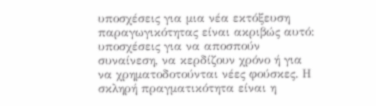υποσχέσεις για μια νέα εκτόξευση παραγωγικότητας είναι ακριβώς αυτό: υποσχέσεις για να αποσπούν συναίνεση, να κερδίζουν χρόνο ή για να χρηματοδοτούνται νέες φούσκες. Η σκληρή πραγματικότητα είναι η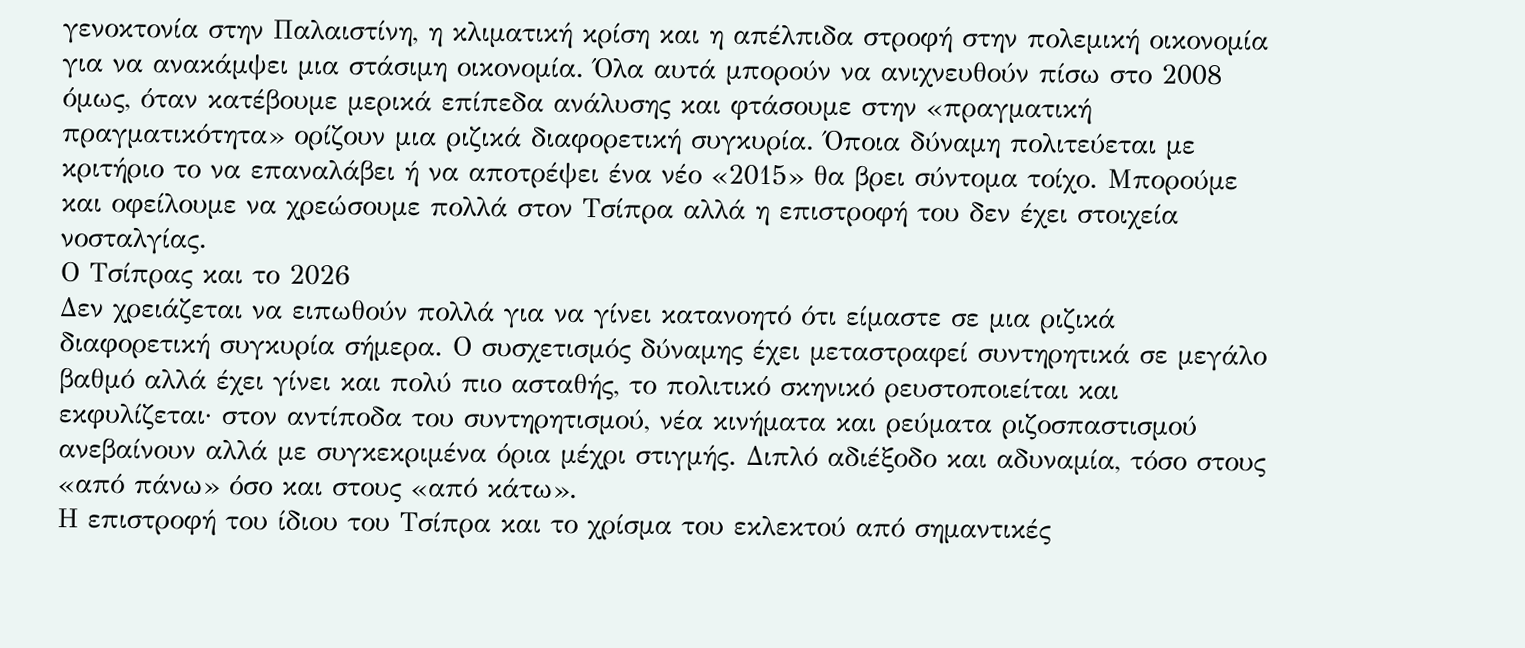γενοκτονία στην Παλαιστίνη, η κλιματική κρίση και η απέλπιδα στροφή στην πολεμική οικονομία για να ανακάμψει μια στάσιμη οικονομία. Όλα αυτά μπορούν να ανιχνευθούν πίσω στο 2008 όμως, όταν κατέβουμε μερικά επίπεδα ανάλυσης και φτάσουμε στην «πραγματική πραγματικότητα» ορίζουν μια ριζικά διαφορετική συγκυρία. Όποια δύναμη πολιτεύεται με κριτήριο το να επαναλάβει ή να αποτρέψει ένα νέο «2015» θα βρει σύντομα τοίχο. Μπορούμε και οφείλουμε να χρεώσουμε πολλά στον Τσίπρα αλλά η επιστροφή του δεν έχει στοιχεία νοσταλγίας.
Ο Τσίπρας και το 2026
Δεν χρειάζεται να ειπωθούν πολλά για να γίνει κατανοητό ότι είμαστε σε μια ριζικά διαφορετική συγκυρία σήμερα. Ο συσχετισμός δύναμης έχει μεταστραφεί συντηρητικά σε μεγάλο βαθμό αλλά έχει γίνει και πολύ πιο ασταθής, το πολιτικό σκηνικό ρευστοποιείται και εκφυλίζεται· στον αντίποδα του συντηρητισμού, νέα κινήματα και ρεύματα ριζοσπαστισμού ανεβαίνουν αλλά με συγκεκριμένα όρια μέχρι στιγμής. Διπλό αδιέξοδο και αδυναμία, τόσο στους «από πάνω» όσο και στους «από κάτω».
Η επιστροφή του ίδιου του Τσίπρα και το χρίσμα του εκλεκτού από σημαντικές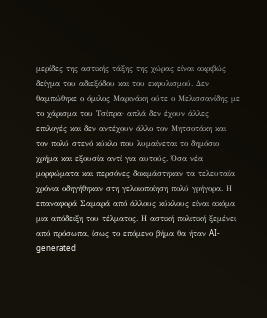μερίδες της αστικής τάξης της χώρας είναι ακριβώς δείγμα του αδιεξόδου και του εκφυλισμού. Δεν θαμπώθηκε ο όμιλος Μαρινάκη ούτε ο Μελισσανίδης με το χάρισμα του Τσίπρα· απλά δεν έχουν άλλες επιλογές και δεν αντέχουν άλλο τον Μητσοτάκη και τον πολύ στενό κύκλο που λυμαίνεται το δημόσιο χρήμα και εξουσία αντί για αυτούς. Όσα νέα μορφώματα και περσόνες δοκιμάστηκαν τα τελευταία χρόνια οδηγήθηκαν στη γελοιοποίηση πολύ γρήγορα. Η επαναφορά Σαμαρά από άλλους κύκλους είναι ακόμα μια απόδειξη του τέλματος. Η αστική πολιτική ξεμένει από πρόσωπα, ίσως το επόμενο βήμα θα ήταν AI-generated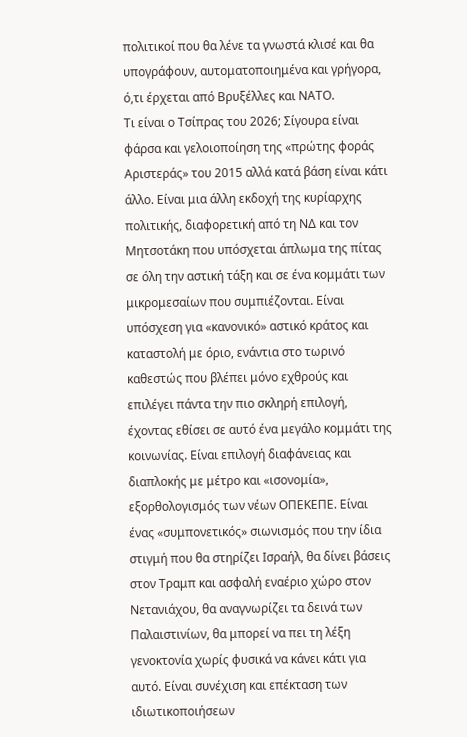πολιτικοί που θα λένε τα γνωστά κλισέ και θα υπογράφουν, αυτοματοποιημένα και γρήγορα, ό,τι έρχεται από Βρυξέλλες και ΝΑΤΟ.
Τι είναι ο Τσίπρας του 2026; Σίγουρα είναι φάρσα και γελοιοποίηση της «πρώτης φοράς Αριστεράς» του 2015 αλλά κατά βάση είναι κάτι άλλο. Είναι μια άλλη εκδοχή της κυρίαρχης πολιτικής, διαφορετική από τη ΝΔ και τον Μητσοτάκη που υπόσχεται άπλωμα της πίτας σε όλη την αστική τάξη και σε ένα κομμάτι των μικρομεσαίων που συμπιέζονται. Είναι υπόσχεση για «κανονικό» αστικό κράτος και καταστολή με όριο, ενάντια στο τωρινό καθεστώς που βλέπει μόνο εχθρούς και επιλέγει πάντα την πιο σκληρή επιλογή, έχοντας εθίσει σε αυτό ένα μεγάλο κομμάτι της κοινωνίας. Είναι επιλογή διαφάνειας και διαπλοκής με μέτρο και «ισονομία», εξορθολογισμός των νέων ΟΠΕΚΕΠΕ. Είναι ένας «συμπονετικός» σιωνισμός που την ίδια στιγμή που θα στηρίζει Ισραήλ, θα δίνει βάσεις στον Τραμπ και ασφαλή εναέριο χώρο στον Νετανιάχου, θα αναγνωρίζει τα δεινά των Παλαιστινίων, θα μπορεί να πει τη λέξη γενοκτονία χωρίς φυσικά να κάνει κάτι για αυτό. Είναι συνέχιση και επέκταση των ιδιωτικοποιήσεων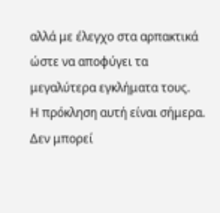αλλά με έλεγχο στα αρπακτικά ώστε να αποφύγει τα μεγαλύτερα εγκλήματα τους.
Η πρόκληση αυτή είναι σήμερα. Δεν μπορεί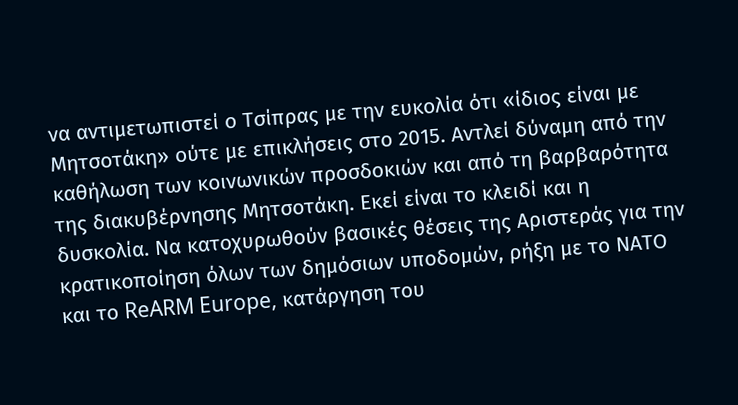να αντιμετωπιστεί ο Τσίπρας με την ευκολία ότι «ίδιος είναι με Μητσοτάκη» ούτε με επικλήσεις στο 2015. Αντλεί δύναμη από την καθήλωση των κοινωνικών προσδοκιών και από τη βαρβαρότητα της διακυβέρνησης Μητσοτάκη. Εκεί είναι το κλειδί και η δυσκολία. Να κατοχυρωθούν βασικές θέσεις της Αριστεράς για την κρατικοποίηση όλων των δημόσιων υποδομών, ρήξη με το ΝΑΤΟ και το ReARM Europe, κατάργηση του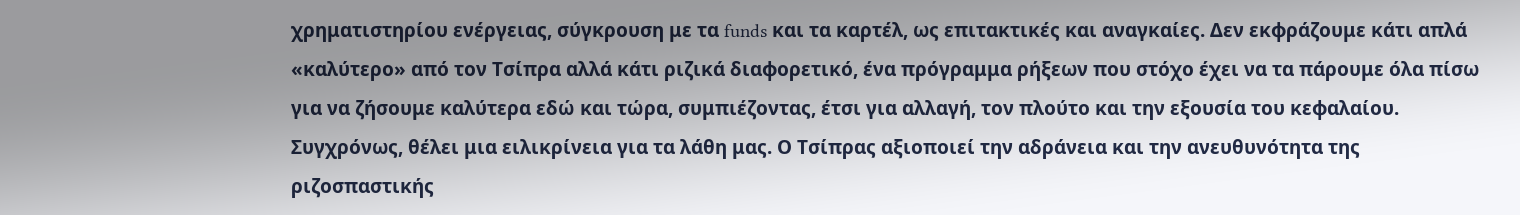χρηματιστηρίου ενέργειας, σύγκρουση με τα funds και τα καρτέλ, ως επιτακτικές και αναγκαίες. Δεν εκφράζουμε κάτι απλά «καλύτερο» από τον Τσίπρα αλλά κάτι ριζικά διαφορετικό, ένα πρόγραμμα ρήξεων που στόχο έχει να τα πάρουμε όλα πίσω για να ζήσουμε καλύτερα εδώ και τώρα, συμπιέζοντας, έτσι για αλλαγή, τον πλούτο και την εξουσία του κεφαλαίου.
Συγχρόνως, θέλει μια ειλικρίνεια για τα λάθη μας. Ο Τσίπρας αξιοποιεί την αδράνεια και την ανευθυνότητα της ριζοσπαστικής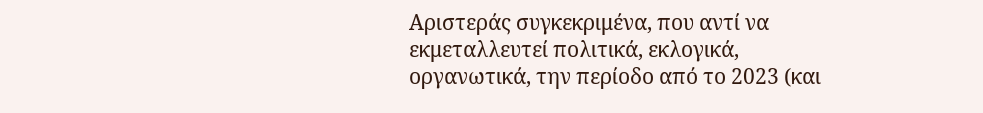Αριστεράς συγκεκριμένα, που αντί να εκμεταλλευτεί πολιτικά, εκλογικά, οργανωτικά, την περίοδο από το 2023 (και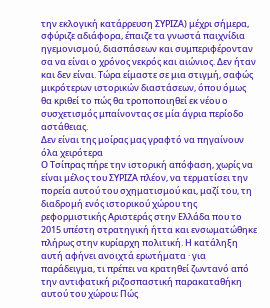την εκλογική κατάρρευση ΣΥΡΙΖΑ) μέχρι σήμερα, σφύριζε αδιάφορα, έπαιζε τα γνωστά παιχνίδια ηγεμονισμού, διασπάσεων και συμπεριφέρονταν σα να είναι ο χρόνος νεκρός και αιώνιος. Δεν ήταν και δεν είναι. Τώρα είμαστε σε μια στιγμή, σαφώς μικρότερων ιστορικών διαστάσεων, όπου όμως θα κριθεί το πώς θα τροποποιηθεί εκ νέου ο συσχετισμός μπαίνοντας σε μία άγρια περίοδο αστάθειας.
Δεν είναι της μοίρας μας γραφτό να πηγαίνουν όλα χειρότερα
Ο Τσίπρας πήρε την ιστορική απόφαση, χωρίς να είναι μέλος του ΣΥΡΙΖΑ πλέον, να τερματίσει την πορεία αυτού του σχηματισμού και, μαζί του, τη διαδρομή ενός ιστορικού χώρου της ρεφορμιστικής Αριστεράς στην Ελλάδα που το 2015 υπέστη στρατηγική ήττα και ενσωματώθηκε πλήρως στην κυρίαρχη πολιτική. Η κατάληξη αυτή αφήνει ανοιχτά ερωτήματα · για παράδειγμα, τι πρέπει να κρατηθεί ζωντανό από την αντιφατική ριζοσπαστική παρακαταθήκη αυτού του χώρου; Πώς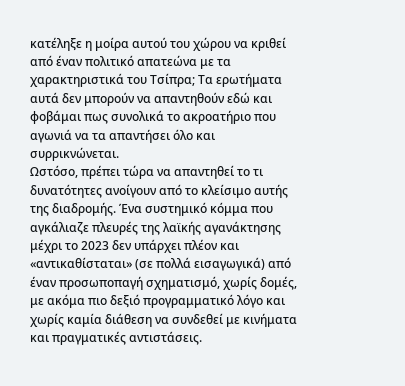κατέληξε η μοίρα αυτού του χώρου να κριθεί από έναν πολιτικό απατεώνα με τα χαρακτηριστικά του Τσίπρα; Τα ερωτήματα αυτά δεν μπορούν να απαντηθούν εδώ και φοβάμαι πως συνολικά το ακροατήριο που αγωνιά να τα απαντήσει όλο και συρρικνώνεται.
Ωστόσο, πρέπει τώρα να απαντηθεί το τι δυνατότητες ανοίγουν από το κλείσιμο αυτής της διαδρομής. Ένα συστημικό κόμμα που αγκάλιαζε πλευρές της λαϊκής αγανάκτησης μέχρι το 2023 δεν υπάρχει πλέον και «αντικαθίσταται» (σε πολλά εισαγωγικά) από έναν προσωποπαγή σχηματισμό, χωρίς δομές, με ακόμα πιο δεξιό προγραμματικό λόγο και χωρίς καμία διάθεση να συνδεθεί με κινήματα και πραγματικές αντιστάσεις.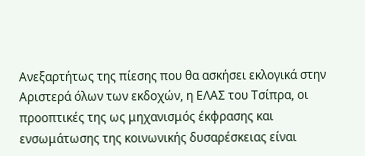Ανεξαρτήτως της πίεσης που θα ασκήσει εκλογικά στην Αριστερά όλων των εκδοχών, η ΕΛΑΣ του Τσίπρα, οι προοπτικές της ως μηχανισμός έκφρασης και ενσωμάτωσης της κοινωνικής δυσαρέσκειας είναι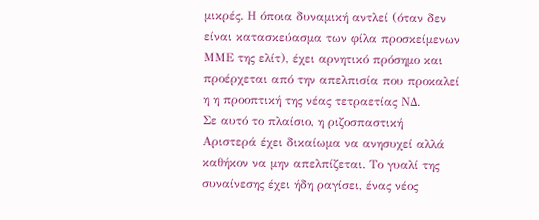μικρές. Η όποια δυναμική αντλεί (όταν δεν είναι κατασκεύασμα των φίλα προσκείμενων ΜΜΕ της ελίτ), έχει αρνητικό πρόσημο και προέρχεται από την απελπισία που προκαλεί η η προοπτική της νέας τετραετίας ΝΔ.
Σε αυτό το πλαίσιο, η ριζοσπαστική Αριστερά έχει δικαίωμα να ανησυχεί αλλά καθήκον να μην απελπίζεται. Το γυαλί της συναίνεσης έχει ήδη ραγίσει, ένας νέος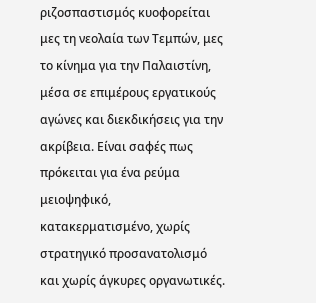ριζοσπαστισμός κυοφορείται μες τη νεολαία των Τεμπών, μες το κίνημα για την Παλαιστίνη, μέσα σε επιμέρους εργατικούς αγώνες και διεκδικήσεις για την ακρίβεια. Είναι σαφές πως πρόκειται για ένα ρεύμα μειοψηφικό, κατακερματισμένο, χωρίς στρατηγικό προσανατολισμό και χωρίς άγκυρες οργανωτικές.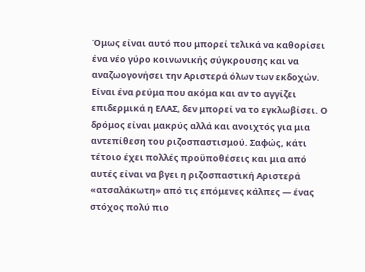Όμως είναι αυτό που μπορεί τελικά να καθορίσει ένα νέο γύρο κοινωνικής σύγκρουσης και να αναζωογονήσει την Αριστερά όλων των εκδοχών. Είναι ένα ρεύμα που ακόμα και αν το αγγίζει επιδερμικά η ΕΛΑΣ, δεν μπορεί να το εγκλωβίσει. Ο δρόμος είναι μακρύς αλλά και ανοιχτός για μια αντεπίθεση του ριζοσπαστισμού. Σαφώς, κάτι τέτοιο έχει πολλές προϋποθέσεις και μια από αυτές είναι να βγει η ριζοσπαστική Αριστερά «ατσαλάκωτη» από τις επόμενες κάλπες — ένας στόχος πολύ πιο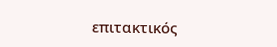επιτακτικός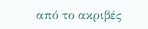από το ακριβές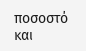ποσοστό και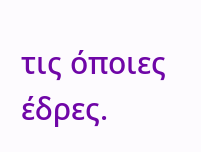τις όποιες έδρες.